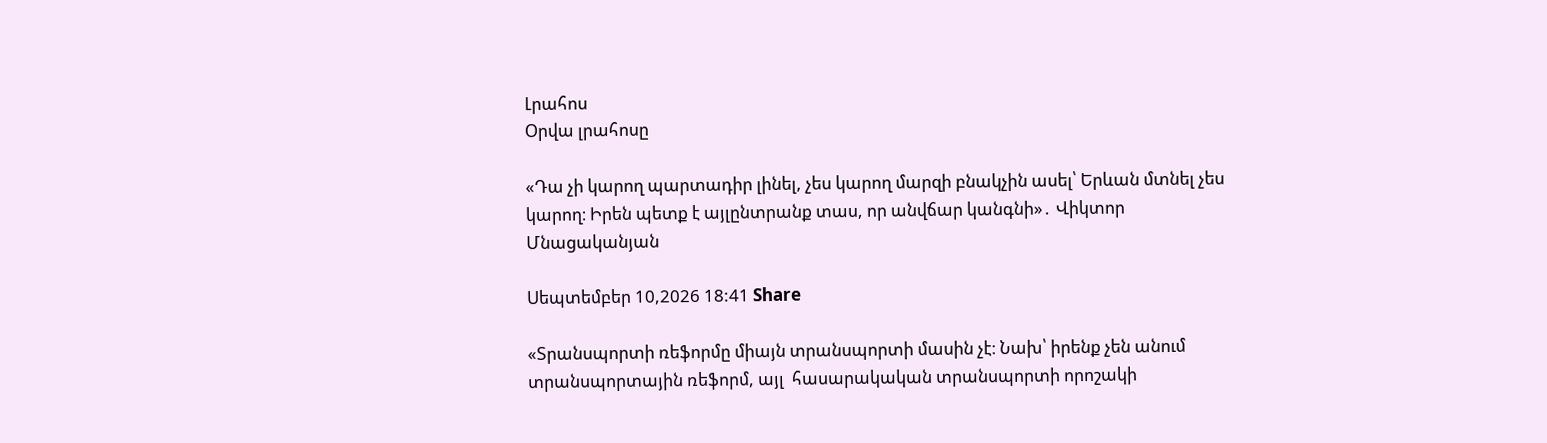Լրահոս
Օրվա լրահոսը

«Դա չի կարող պարտադիր լինել, չես կարող մարզի բնակչին ասել՝ Երևան մտնել չես կարող։ Իրեն պետք է այլընտրանք տաս, որ անվճար կանգնի»․ Վիկտոր Մնացականյան

Սեպտեմբեր 10,2026 18:41 Share

«Տրանսպորտի ռեֆորմը միայն տրանսպորտի մասին չէ։ Նախ՝ իրենք չեն անում տրանսպորտային ռեֆորմ, այլ  հասարակական տրանսպորտի որոշակի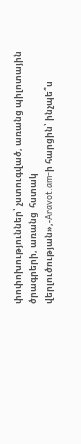փոփոխություններ՝ չստուգված, առանց պիլոտային ծրագրերի, առանց  հստակ վերլուծության»,-Aravot.am-ի հարցին՝ ինչպե՞ս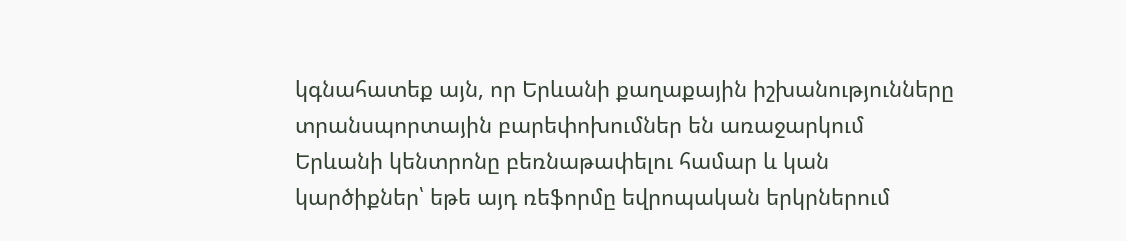կգնահատեք այն, որ Երևանի քաղաքային իշխանությունները տրանսպորտային բարեփոխումներ են առաջարկում Երևանի կենտրոնը բեռնաթափելու համար և կան կարծիքներ՝ եթե այդ ռեֆորմը եվրոպական երկրներում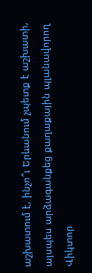աշխատում է, ինչո՞ւ Երևանում չպետք է աշխատի, այսպես արձագանքեց քաղաքային պլանավորող Վիկտոր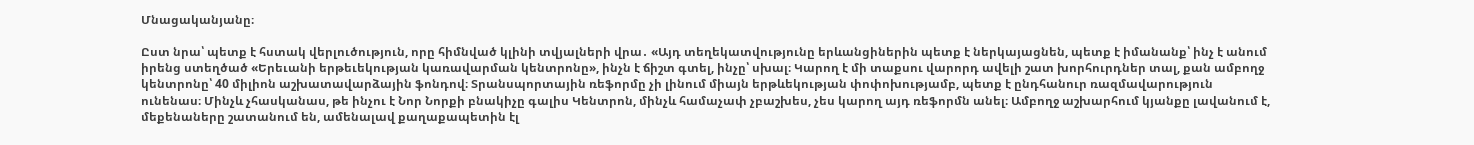Մնացականյանը։

Ըստ նրա՝ պետք է հստակ վերլուծություն, որը հիմնված կլինի տվյալների վրա․ «Այդ տեղեկատվությունը երևանցիներին պետք է ներկայացնեն, պետք է իմանանք՝ ինչ է անում իրենց ստեղծած «Երեւանի երթեւեկության կառավարման կենտրոնը», ինչն է ճիշտ գտել, ինչը՝ սխալ։ Կարող է մի տաքսու վարորդ ավելի շատ խորհուրդներ տալ, քան ամբողջ կենտրոնը՝ 40 միլիոն աշխատավարձային ֆոնդով։ Տրանսպորտային ռեֆորմը չի լինում միայն երթևեկության փոփոխությամբ, պետք է ընդհանուր ռազմավարություն ունենաս։ Մինչև չհասկանաս, թե ինչու է Նոր Նորքի բնակիչը գալիս Կենտրոն, մինչև համաչափ չբաշխես, չես կարող այդ ռեֆորմն անել։ Ամբողջ աշխարհում կյանքը լավանում է, մեքենաները շատանում են, ամենալավ քաղաքապետին էլ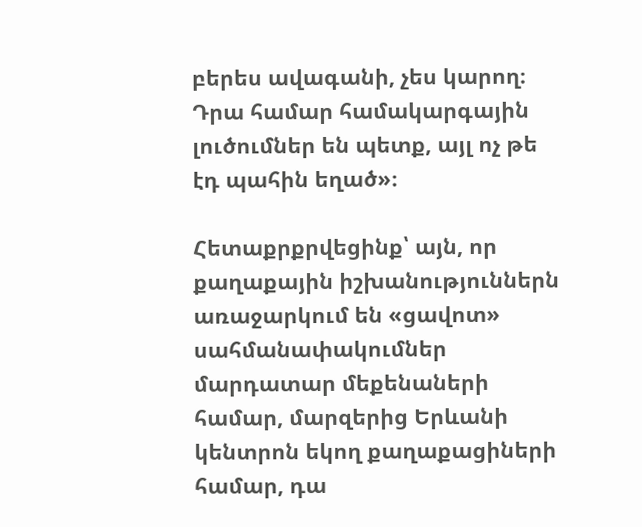բերես ավագանի, չես կարող։ Դրա համար համակարգային լուծումներ են պետք, այլ ոչ թե էդ պահին եղած»։

Հետաքրքրվեցինք՝ այն, որ քաղաքային իշխանություններն առաջարկում են «ցավոտ» սահմանափակումներ մարդատար մեքենաների համար, մարզերից Երևանի կենտրոն եկող քաղաքացիների համար, դա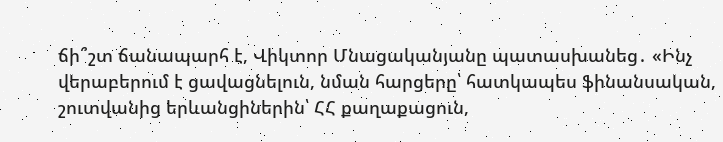ճի՞շտ ճանապարհ է, Վիկտոր Մնացականյանը պատասխանեց․ «Ինչ վերաբերում է ցավացնելուն, նման հարցերը՝ հատկապես ֆինանսական, շուտվանից երևանցիներին՝ ՀՀ քաղաքացուն,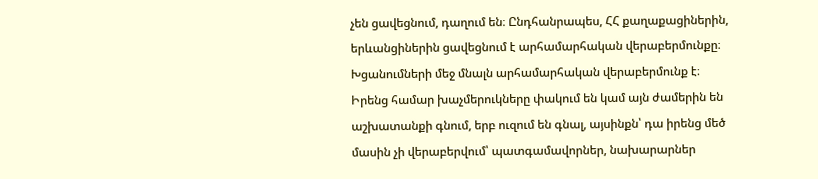չեն ցավեցնում, դաղում են։ Ընդհանրապես, ՀՀ քաղաքացիներին, երևանցիներին ցավեցնում է արհամարհական վերաբերմունքը։ Խցանումների մեջ մնալն արհամարհական վերաբերմունք է։ Իրենց համար խաչմերուկները փակում են կամ այն ժամերին են աշխատանքի գնում, երբ ուզում են գնալ, այսինքն՝ դա իրենց մեծ մասին չի վերաբերվում՝ պատգամավորներ, նախարարներ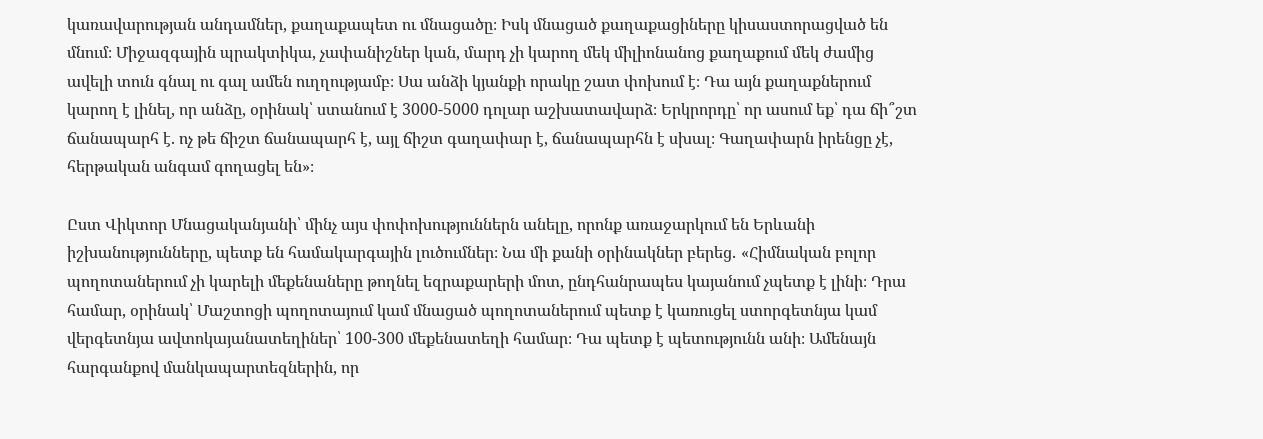կառավարության անդամներ, քաղաքապետ ու մնացածը։ Իսկ մնացած քաղաքացիները կիսաստորացված են մնում։ Միջազգային պրակտիկա, չափանիշներ կան, մարդ չի կարող մեկ միլիոնանոց քաղաքում մեկ ժամից ավելի տուն գնալ ու գալ ամեն ուղղությամբ։ Սա անձի կյանքի որակը շատ փոխում է։ Դա այն քաղաքներում կարող է լինել, որ անձը, օրինակ՝ ստանում է 3000-5000 դոլար աշխատավարձ։ Երկրորդը՝ որ ասում եք՝ դա ճի՞շտ ճանապարհ է. ոչ թե ճիշտ ճանապարհ է, այլ ճիշտ գաղափար է, ճանապարհն է սխալ։ Գաղափարն իրենցը չէ, հերթական անգամ գողացել են»։

Ըստ Վիկտոր Մնացականյանի՝ մինչ այս փոփոխություններն անելը, որոնք առաջարկում են Երևանի իշխանությունները, պետք են համակարգային լուծումներ։ Նա մի քանի օրինակներ բերեց․ «Հիմնական բոլոր պողոտաներում չի կարելի մեքենաները թողնել եզրաքարերի մոտ, ընդհանրապես կայանում չպետք է լինի։ Դրա համար, օրինակ՝ Մաշտոցի պողոտայում կամ մնացած պողոտաներում պետք է կառուցել ստորգետնյա կամ վերգետնյա ավտոկայանատեղիներ՝ 100-300 մեքենատեղի համար։ Դա պետք է պետությունն անի։ Ամենայն հարգանքով մանկապարտեզներին, որ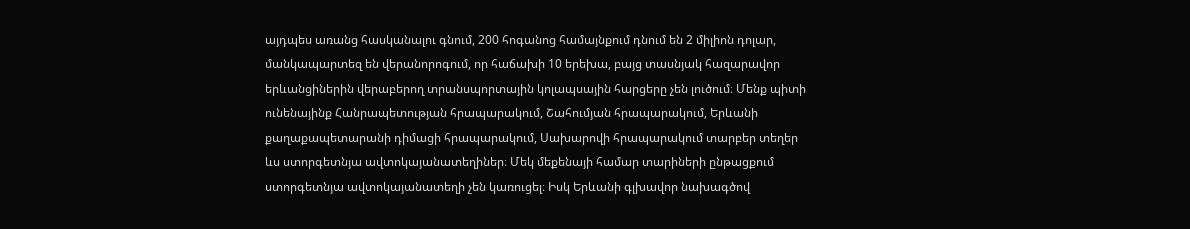այդպես առանց հասկանալու գնում, 200 հոգանոց համայնքում դնում են 2 միլիոն դոլար, մանկապարտեզ են վերանորոգում, որ հաճախի 10 երեխա, բայց տասնյակ հազարավոր երևանցիներին վերաբերող տրանսպորտային կոլապսային հարցերը չեն լուծում։ Մենք պիտի ունենայինք Հանրապետության հրապարակում, Շահումյան հրապարակում, Երևանի քաղաքապետարանի դիմացի հրապարակում, Սախարովի հրապարակում տարբեր տեղեր ևս ստորգետնյա ավտոկայանատեղիներ։ Մեկ մեքենայի համար տարիների ընթացքում ստորգետնյա ավտոկայանատեղի չեն կառուցել։ Իսկ Երևանի գլխավոր նախագծով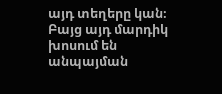այդ տեղերը կան։ Բայց այդ մարդիկ խոսում են անպայման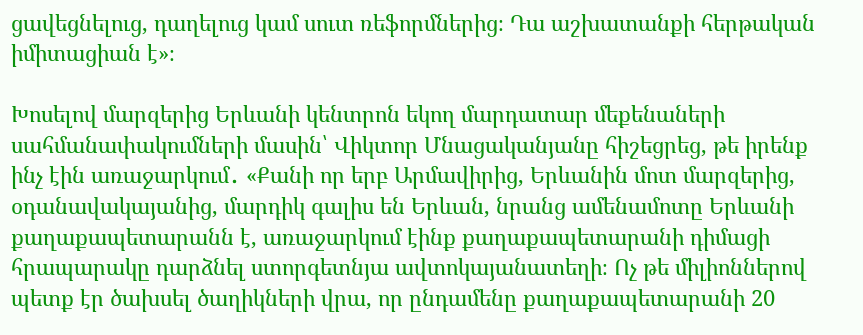ցավեցնելուց, դաղելուց կամ սուտ ռեֆորմներից։ Դա աշխատանքի հերթական իմիտացիան է»։

Խոսելով մարզերից Երևանի կենտրոն եկող մարդատար մեքենաների սահմանափակումների մասին՝ Վիկտոր Մնացականյանը հիշեցրեց, թե իրենք ինչ էին առաջարկում․ «Քանի որ երբ Արմավիրից, Երևանին մոտ մարզերից, օդանավակայանից, մարդիկ գալիս են Երևան, նրանց ամենամոտը Երևանի քաղաքապետարանն է, առաջարկում էինք քաղաքապետարանի դիմացի հրապարակը դարձնել ստորգետնյա ավտոկայանատեղի։ Ոչ թե միլիոններով պետք էր ծախսել ծաղիկների վրա, որ ընդամենը քաղաքապետարանի 20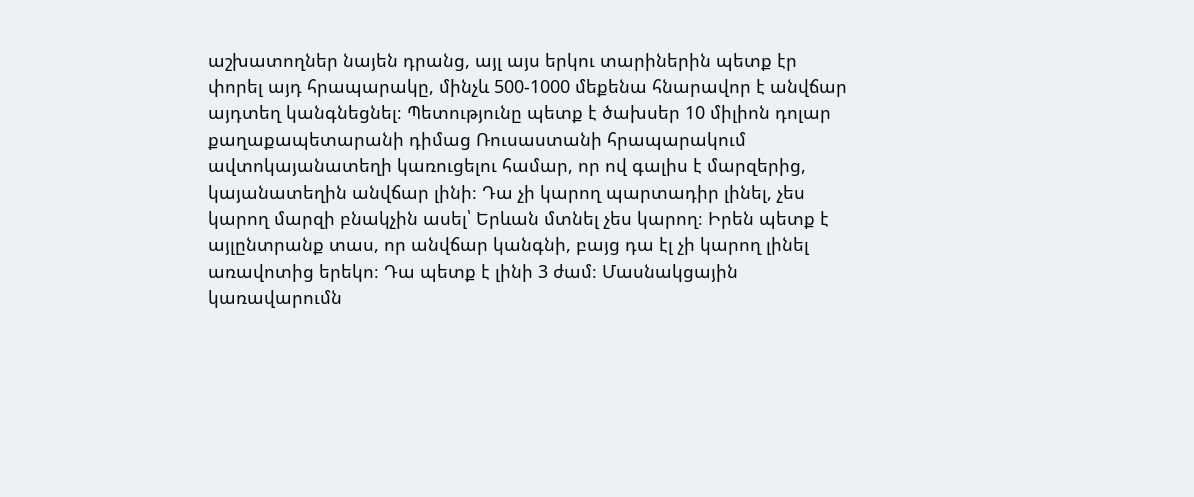աշխատողներ նայեն դրանց, այլ այս երկու տարիներին պետք էր փորել այդ հրապարակը, մինչև 500-1000 մեքենա հնարավոր է անվճար այդտեղ կանգնեցնել։ Պետությունը պետք է ծախսեր 10 միլիոն դոլար քաղաքապետարանի դիմաց Ռուսաստանի հրապարակում ավտոկայանատեղի կառուցելու համար, որ ով գալիս է մարզերից, կայանատեղին անվճար լինի։ Դա չի կարող պարտադիր լինել, չես կարող մարզի բնակչին ասել՝ Երևան մտնել չես կարող։ Իրեն պետք է այլընտրանք տաս, որ անվճար կանգնի, բայց դա էլ չի կարող լինել առավոտից երեկո։ Դա պետք է լինի 3 ժամ։ Մասնակցային կառավարումն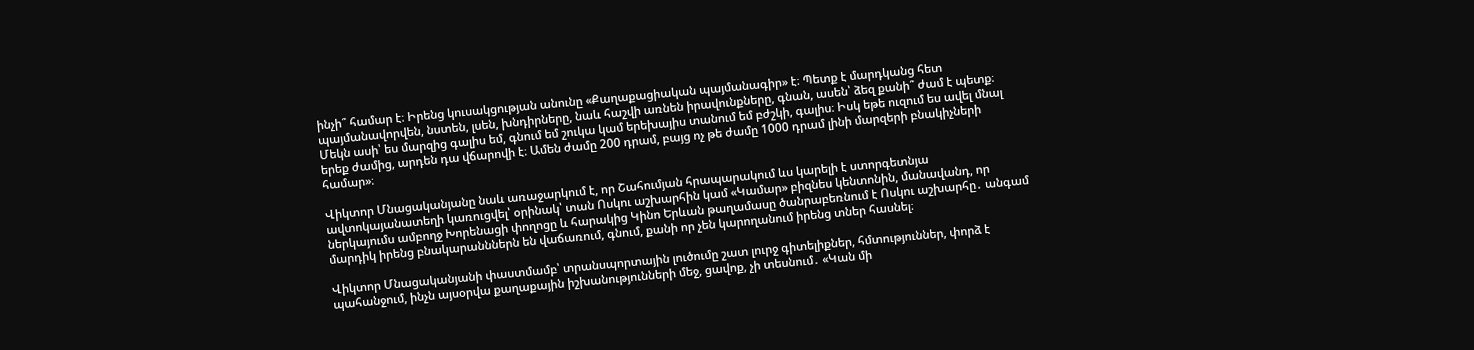ինչի՞ համար է։ Իրենց կուսակցության անունը «Քաղաքացիական պայմանագիր» է։ Պետք է մարդկանց հետ պայմանավորվեն, նստեն, լսեն, խնդիրները, նաև հաշվի առնեն իրավունքները, գնան, ասեն՝ ձեզ քանի՞ ժամ է պետք։ Մեկն ասի՝ ես մարզից գալիս եմ, գնում եմ շուկա կամ երեխայիս տանում եմ բժշկի, գալիս։ Իսկ եթե ուզում ես ավել մնալ երեք ժամից, արդեն դա վճարովի է։ Ամեն ժամը 200 դրամ, բայց ոչ թե ժամը 1000 դրամ լինի մարզերի բնակիչների համար»։

Վիկտոր Մնացականյանը նաև առաջարկում է, որ Շահումյան հրապարակում ևս կարելի է ստորգետնյա ավտոկայանատեղի կառուցվել՝ օրինակ՝ տան Ոսկու աշխարհին կամ «Կամար» բիզնես կենտոնին, մանավանդ, որ ներկայումս ամբողջ Խորենացի փողոցը և հարակից Կինո Երևան թաղամասը ծանրաբեռնում է Ոսկու աշխարհը․ անգամ մարդիկ իրենց բնակարանններն են վաճառում, գնում, քանի որ չեն կարողանում իրենց տներ հասնել։

Վիկտոր Մնացականյանի փաստմամբ՝ տրանսպորտային լուծումը շատ լուրջ գիտելիքներ, հմտություններ, փորձ է պահանջում, ինչն այսօրվա քաղաքային իշխանությունների մեջ, ցավոք, չի տեսնում․ «Կան մի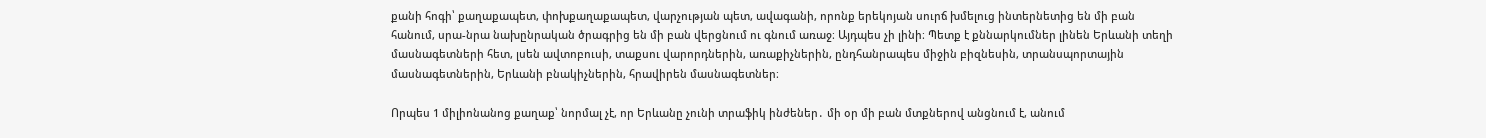քանի հոգի՝ քաղաքապետ, փոխքաղաքապետ, վարչության պետ, ավագանի, որոնք երեկոյան սուրճ խմելուց ինտերնետից են մի բան հանում, սրա-նրա նախընրական ծրագրից են մի բան վերցնում ու գնում առաջ։ Այդպես չի լինի։ Պետք է քննարկումներ լինեն Երևանի տեղի մասնագետների հետ, լսեն ավտոբուսի, տաքսու վարորդներին, առաքիչներին, ընդհանրապես միջին բիզնեսին, տրանսպորտային մասնագետներին, Երևանի բնակիչներին, հրավիրեն մասնագետներ։

Որպես 1 միլիոնանոց քաղաք՝ նորմալ չէ, որ Երևանը չունի տրաֆիկ ինժեներ․ մի օր մի բան մտքներով անցնում է, անում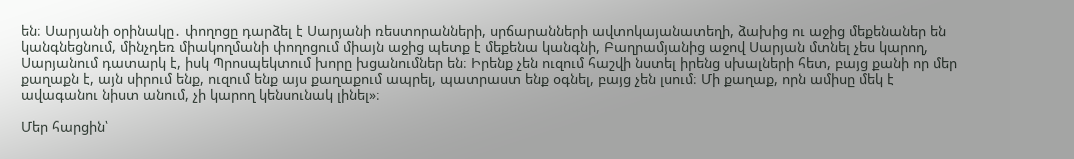են։ Սարյանի օրինակը․ փողոցը դարձել է Սարյանի ռեստորանների, սրճարանների ավտոկայանատեղի, ձախից ու աջից մեքենաներ են կանգնեցնում, մինչդեռ միակողմանի փողոցում միայն աջից պետք է մեքենա կանգնի, Բաղրամյանից աջով Սարյան մտնել չես կարող, Սարյանում դատարկ է, իսկ Պրոսպեկտում խորը խցանումներ են։ Իրենք չեն ուզում հաշվի նստել իրենց սխալների հետ, բայց քանի որ մեր քաղաքն է, այն սիրում ենք, ուզում ենք այս քաղաքում ապրել, պատրաստ ենք օգնել, բայց չեն լսում։ Մի քաղաք, որն ամիսը մեկ է ավագանու նիստ անում, չի կարող կենսունակ լինել»։

Մեր հարցին՝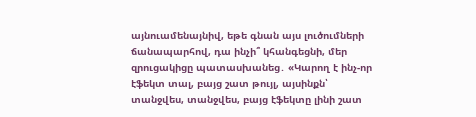այնուամենայնիվ, եթե գնան այս լուծումների ճանապարհով, դա ինչի՞ կհանգեցնի, մեր զրուցակիցը պատասխանեց․ «Կարող է ինչ-որ էֆեկտ տալ, բայց շատ թույլ, այսինքն՝ տանջվես, տանջվես, բայց էֆեկտը լինի շատ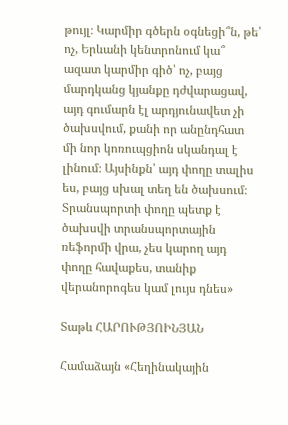թույլ։ Կարմիր գծերն օգնեցի՞ն, թե՝ ոչ, Երևանի կենտրոնում կա՞ ազատ կարմիր գիծ՝ ոչ, բայց մարդկանց կյանքը դժվարացավ, այդ գումարն էլ արդյունավետ չի ծախսվում, քանի որ անընդհատ մի նոր կոռուպցիոն սկանդալ է լինում։ Այսինքն՝ այդ փողը տալիս ես, բայց սխալ տեղ են ծախսում։ Տրանսպորտի փողը պետք է ծախսվի տրանսպորտային ռեֆորմի վրա, չես կարող այդ փողը հավաքես, տանիք վերանորոգես կամ լույս դնես»

Տաթև ՀԱՐՈՒԹՅՈԻՆՅԱՆ

Համաձայն «Հեղինակային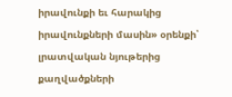իրավունքի եւ հարակից իրավունքների մասին» օրենքի՝ լրատվական նյութերից քաղվածքների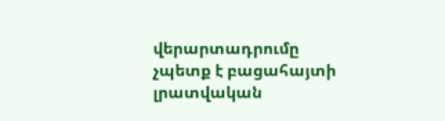վերարտադրումը չպետք է բացահայտի լրատվական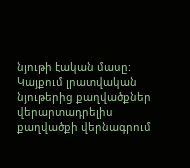նյութի էական մասը: Կայքում լրատվական նյութերից քաղվածքներ վերարտադրելիս քաղվածքի վերնագրում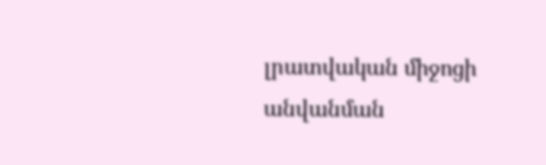լրատվական միջոցի անվանման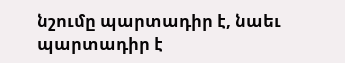նշումը պարտադիր է, նաեւ պարտադիր է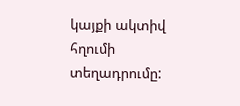կայքի ակտիվ հղումի տեղադրումը: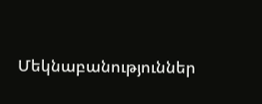Մեկնաբանություններ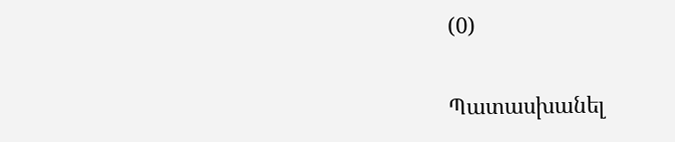(0)

Պատասխանել